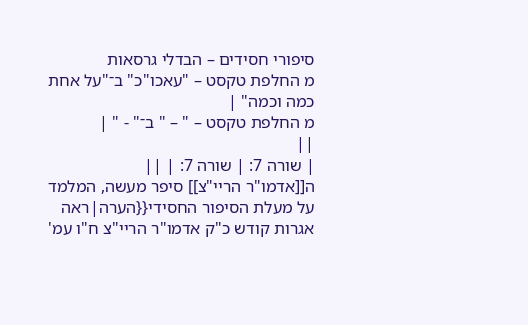סיפורי חסידים – הבדלי גרסאות
מ החלפת טקסט – "עאכו"כ" ב־"על אחת כמה וכמה" |
מ החלפת טקסט – " – " ב־" - " |
||
| שורה 7: | שורה 7: | ||
ה[[אדמו"ר הריי"צ]] סיפר מעשה, המלמד על מעלת הסיפור החסידי{{הערה|ראה אגרות קודש כ"ק אדמו"ר הריי"צ ח"ו עמ'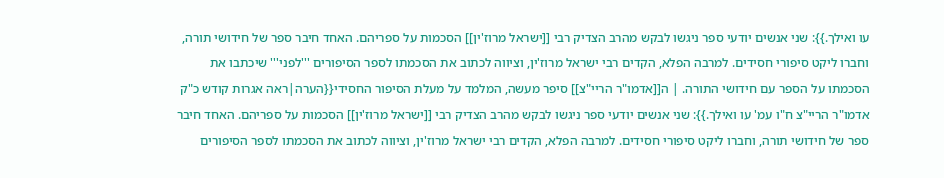עו ואילך.}}: שני אנשים יודעי ספר ניגשו לבקש מהרב הצדיק רבי [[ישראל מרוז'ין]] הסכמות על ספריהם. האחד חיבר ספר של חידושי תורה, וחברו ליקט סיפורי חסידים. למרבה הפלא, הקדים רבי ישראל מרוז'ין, וציווה לכתוב את הסכמתו לספר הסיפורים '''לפני''' שיכתבו את הסכמתו על הספר עם חידושי התורה. | ה[[אדמו"ר הריי"צ]] סיפר מעשה, המלמד על מעלת הסיפור החסידי{{הערה|ראה אגרות קודש כ"ק אדמו"ר הריי"צ ח"ו עמ' עו ואילך.}}: שני אנשים יודעי ספר ניגשו לבקש מהרב הצדיק רבי [[ישראל מרוז'ין]] הסכמות על ספריהם. האחד חיבר ספר של חידושי תורה, וחברו ליקט סיפורי חסידים. למרבה הפלא, הקדים רבי ישראל מרוז'ין, וציווה לכתוב את הסכמתו לספר הסיפורים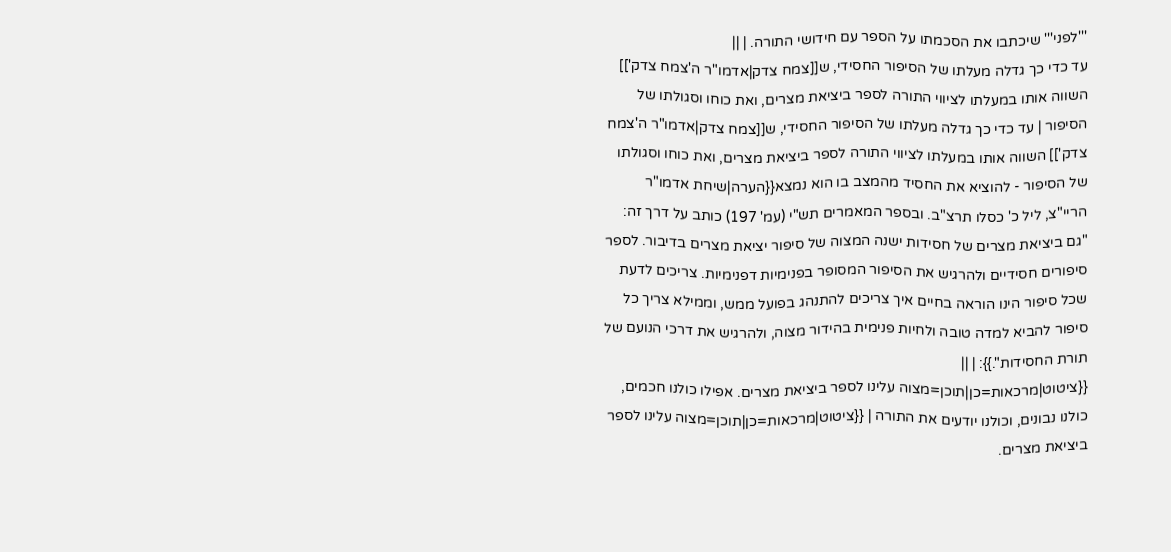'''לפני''' שיכתבו את הסכמתו על הספר עם חידושי התורה. | ||
עד כדי כך גדלה מעלתו של הסיפור החסידי, ש[[צמח צדק|אדמו"ר ה'צמח צדק']] השווה אותו במעלתו לציווי התורה לספר ביציאת מצרים, ואת כוחו וסגולתו של הסיפור | עד כדי כך גדלה מעלתו של הסיפור החסידי, ש[[צמח צדק|אדמו"ר ה'צמח צדק']] השווה אותו במעלתו לציווי התורה לספר ביציאת מצרים, ואת כוחו וסגולתו של הסיפור - להוציא את החסיד מהמצב בו הוא נמצא{{הערה|שיחת אדמו"ר הריי"צ, ליל כ' כסלו תרצ"ב. ובספר המאמרים תש"י (עמ' 197) כותב על דרך זה: "גם ביציאת מצרים של חסידות ישנה המצוה של סיפור יציאת מצרים בדיבור. לספר סיפורים חסידיים ולהרגיש את הסיפור המסופר בפנימיות דפנימיות. צריכים לדעת שכל סיפור הינו הוראה בחיים איך צריכים להתנהג בפועל ממש, וממילא צריך כל סיפור להביא למדה טובה ולחיות פנימית בהידור מצוה, ולהרגיש את דרכי הנועם של תורת החסידות".}}: | ||
{{ציטוט|מרכאות=כן|תוכן=מצוה עלינו לספר ביציאת מצרים. אפילו כולנו חכמים, כולנו נבונים, וכולנו יודעים את התורה | {{ציטוט|מרכאות=כן|תוכן=מצוה עלינו לספר ביציאת מצרים.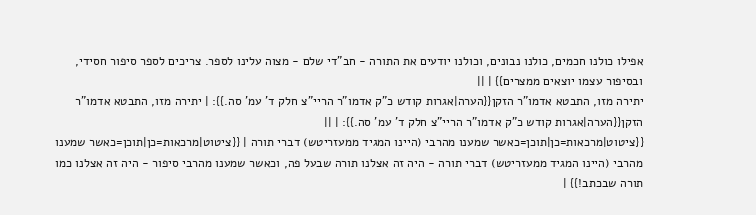אפילו כולנו חכמים, כולנו נבונים, וכולנו יודעים את התורה - חב"די שלם - מצוה עלינו לספר. צריכים לספר סיפור חסידי, ובסיפור עצמו יוצאים ממצרים}} | ||
יתירה מזו, התבטא אדמו"ר הזקן{{הערה|אגרות קודש כ"ק אדמו"ר הריי"צ חלק ד' עמ' סה.}}: | יתירה מזו, התבטא אדמו"ר הזקן{{הערה|אגרות קודש כ"ק אדמו"ר הריי"צ חלק ד' עמ' סה.}}: | ||
{{ציטוט|מרכאות=כן|תוכן=כאשר שמענו מהרבי (היינו המגיד ממעזריטש) דברי תורה | {{ציטוט|מרכאות=כן|תוכן=כאשר שמענו מהרבי (היינו המגיד ממעזריטש) דברי תורה - היה זה אצלנו תורה שבעל פה, וכאשר שמענו מהרבי סיפור - היה זה אצלנו כמו תורה שבכתב!}} |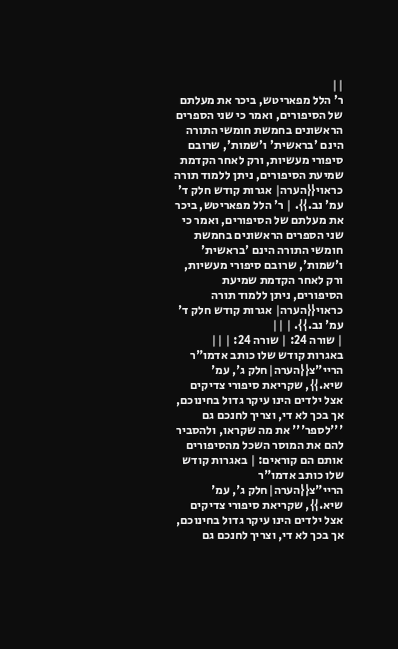||
ר' הלל מפאריטש, ביכר את מעלתם של הסיפורים, ואמר כי שני הספרים הראשונים בחמשת חומשי התורה הינם 'בראשית' ו'שמות', שרובם סיפורי מעשיות, ורק לאחר הקדמת שמיעת הסיפורים, ניתן ללמוד תורה כראוי{{הערה| אגרות קודש חלק ד' עמ' נב.}}. | ר' הלל מפאריטש, ביכר את מעלתם של הסיפורים, ואמר כי שני הספרים הראשונים בחמשת חומשי התורה הינם 'בראשית' ו'שמות', שרובם סיפורי מעשיות, ורק לאחר הקדמת שמיעת הסיפורים, ניתן ללמוד תורה כראוי{{הערה| אגרות קודש חלק ד' עמ' נב.}}. | ||
| שורה 24: | שורה 24: | ||
באגרות קודש שלו כותב אדמו"ר הריי"צ{{הערה|חלק ג', עמ' שיא.}}, שקריאת סיפורי צדיקים אצל ילדים הינו עיקר גדול בחינוכם, אך בכך לא די, וצריך לחנכם גם '''לספר''' את מה שקראו, ולהסביר להם את המוסר השכל מהסיפורים אותם הם קוראים: | באגרות קודש שלו כותב אדמו"ר הריי"צ{{הערה|חלק ג', עמ' שיא.}}, שקריאת סיפורי צדיקים אצל ילדים הינו עיקר גדול בחינוכם, אך בכך לא די, וצריך לחנכם גם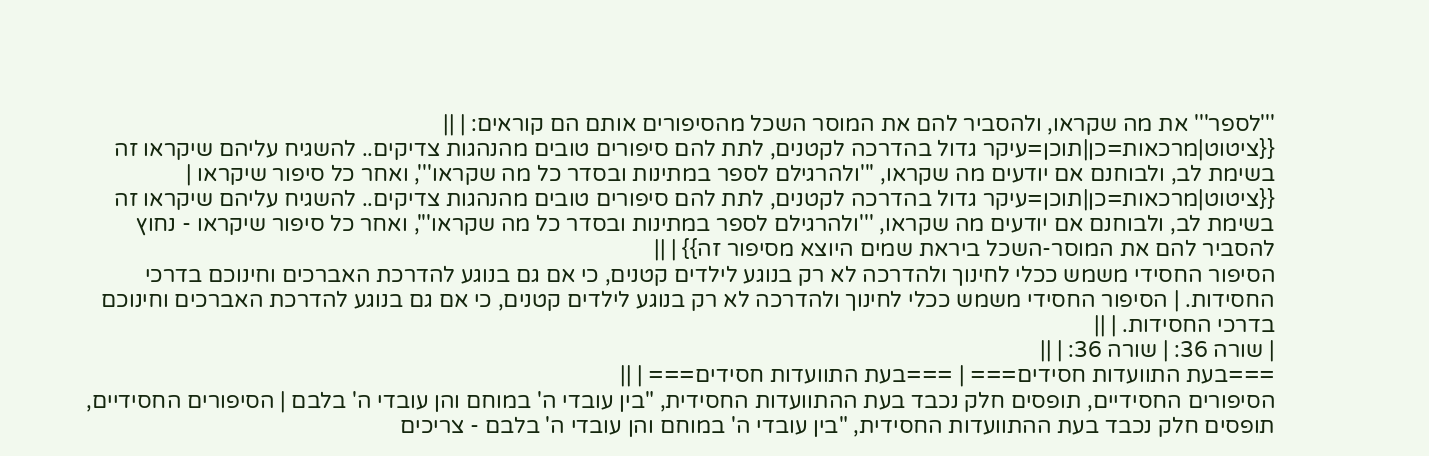'''לספר''' את מה שקראו, ולהסביר להם את המוסר השכל מהסיפורים אותם הם קוראים: | ||
{{ציטוט|מרכאות=כן|תוכן=עיקר גדול בהדרכה לקטנים, לתת להם סיפורים טובים מהנהגות צדיקים.. להשגיח עליהם שיקראו זה בשימת לב, ולבוחנם אם יודעים מה שקראו, '''ולהרגילם לספר במתינות ובסדר כל מה שקראו''', ואחר כל סיפור שיקראו | {{ציטוט|מרכאות=כן|תוכן=עיקר גדול בהדרכה לקטנים, לתת להם סיפורים טובים מהנהגות צדיקים.. להשגיח עליהם שיקראו זה בשימת לב, ולבוחנם אם יודעים מה שקראו, '''ולהרגילם לספר במתינות ובסדר כל מה שקראו''', ואחר כל סיפור שיקראו - נחוץ להסביר להם את המוסר-השכל ביראת שמים היוצא מסיפור זה}} | ||
הסיפור החסידי משמש ככלי לחינוך ולהדרכה לא רק בנוגע לילדים קטנים, כי אם גם בנוגע להדרכת האברכים וחינוכם בדרכי החסידות. | הסיפור החסידי משמש ככלי לחינוך ולהדרכה לא רק בנוגע לילדים קטנים, כי אם גם בנוגע להדרכת האברכים וחינוכם בדרכי החסידות. | ||
| שורה 36: | שורה 36: | ||
===בעת התוועדות חסידים=== | ===בעת התוועדות חסידים=== | ||
הסיפורים החסידיים, תופסים חלק נכבד בעת ההתוועדות החסידית, "בין עובדי ה' במוחם והן עובדי ה' בלבם | הסיפורים החסידיים, תופסים חלק נכבד בעת ההתוועדות החסידית, "בין עובדי ה' במוחם והן עובדי ה' בלבם - צריכים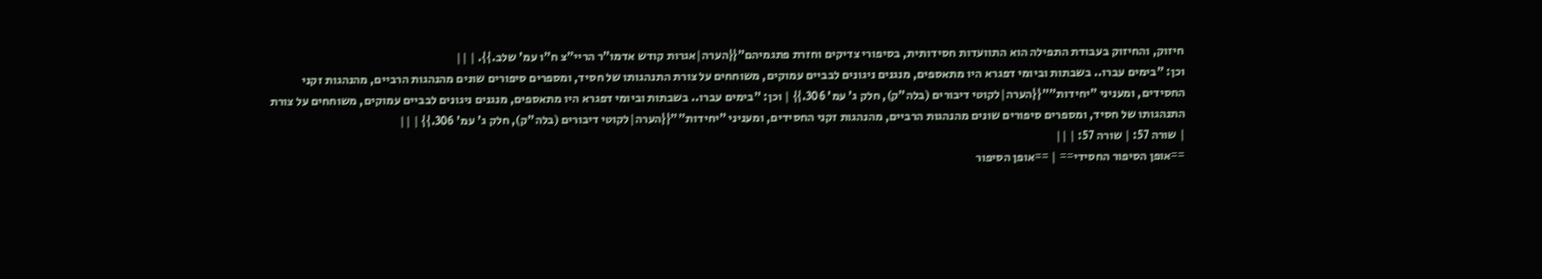חיזוק, והחיזוק בעבודת התפילה הוא התוועדות חסידותית, בסיפורי צדיקים וחזרת פתגמיהם"{{הערה|אגרות קודש אדמו"ר הריי"צ ח"ו עמ' שלב.}}. | ||
וכן: "בימים עברו.. בשבתות וביומי דפגרא היו מתאספים, מנגנים ניגונים לבביים עמוקים, משוחחים על צורת התנהגותו של חסיד, ומספרים סיפורים שונים מהנהגות הרביים, מהנהגות זקני החסידים, ומעניני "יחידות""{{הערה|לקוטי דיבורים (בלה"ק), חלק ג' עמ' 306.}} | וכן: "בימים עברו.. בשבתות וביומי דפגרא היו מתאספים, מנגנים ניגונים לבביים עמוקים, משוחחים על צורת התנהגותו של חסיד, ומספרים סיפורים שונים מהנהגות הרביים, מהנהגות זקני החסידים, ומעניני "יחידות""{{הערה|לקוטי דיבורים (בלה"ק), חלק ג' עמ' 306.}} | ||
| שורה 57: | שורה 57: | ||
==אופן הסיפור החסידי== | ==אופן הסיפור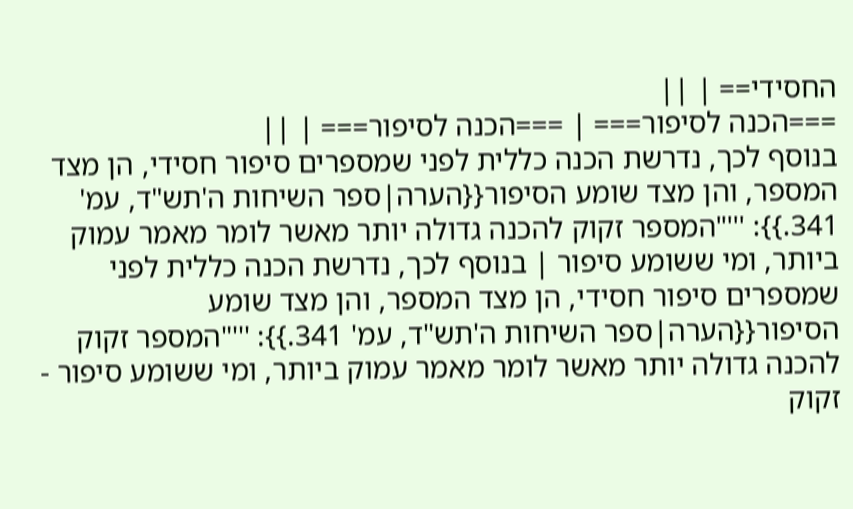החסידי== | ||
===הכנה לסיפור=== | ===הכנה לסיפור=== | ||
בנוסף לכך, נדרשת הכנה כללית לפני שמספרים סיפור חסידי, הן מצד המספר, והן מצד שומע הסיפור{{הערה|ספר השיחות ה'תש"ד, עמ' 341.}}: '''"המספר זקוק להכנה גדולה יותר מאשר לומר מאמר עמוק ביותר, ומי ששומע סיפור | בנוסף לכך, נדרשת הכנה כללית לפני שמספרים סיפור חסידי, הן מצד המספר, והן מצד שומע הסיפור{{הערה|ספר השיחות ה'תש"ד, עמ' 341.}}: '''"המספר זקוק להכנה גדולה יותר מאשר לומר מאמר עמוק ביותר, ומי ששומע סיפור - זקוק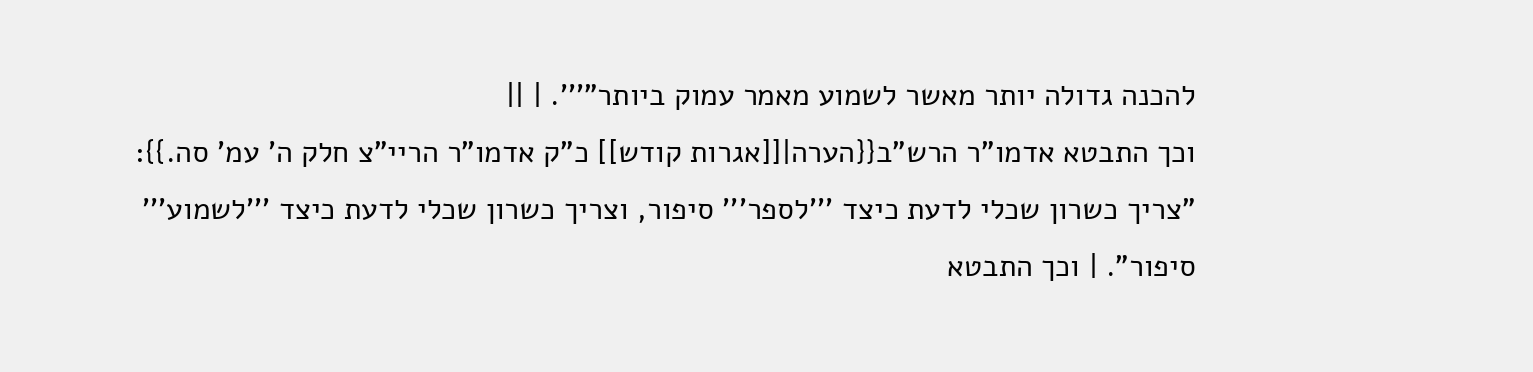להכנה גדולה יותר מאשר לשמוע מאמר עמוק ביותר"'''. | ||
וכך התבטא אדמו"ר הרש"ב{{הערה|[[אגרות קודש]] כ"ק אדמו"ר הריי"צ חלק ה' עמ' סה.}}: "צריך כשרון שכלי לדעת כיצד '''לספר''' סיפור, וצריך כשרון שכלי לדעת כיצד '''לשמוע''' סיפור". | וכך התבטא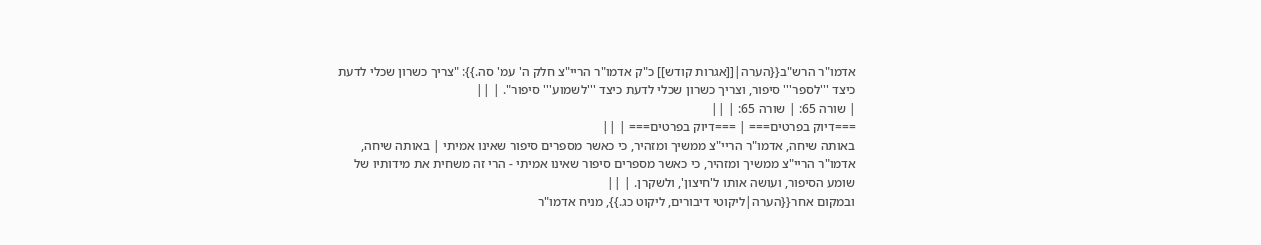אדמו"ר הרש"ב{{הערה|[[אגרות קודש]] כ"ק אדמו"ר הריי"צ חלק ה' עמ' סה.}}: "צריך כשרון שכלי לדעת כיצד '''לספר''' סיפור, וצריך כשרון שכלי לדעת כיצד '''לשמוע''' סיפור". | ||
| שורה 65: | שורה 65: | ||
===דיוק בפרטים=== | ===דיוק בפרטים=== | ||
באותה שיחה, אדמו"ר הריי"צ ממשיך ומזהיר, כי כאשר מספרים סיפור שאינו אמיתי | באותה שיחה, אדמו"ר הריי"צ ממשיך ומזהיר, כי כאשר מספרים סיפור שאינו אמיתי - הרי זה משחית את מידותיו של שומע הסיפור, ועושה אותו ל'חיצון', ולשקרן. | ||
ובמקום אחר{{הערה|ליקוטי דיבורים, ליקוט כג.}}, מניח אדמו"ר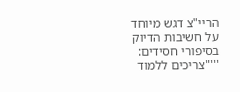הריי"צ דגש מיוחד על חשיבות הדיוק בסיפורי חסידים: '''"צריכים ללמוד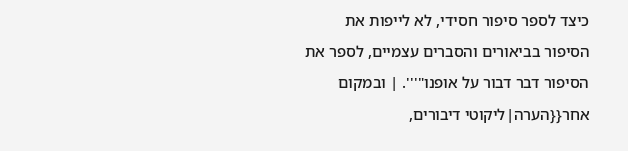כיצד לספר סיפור חסידי, לא לייפות את הסיפור בביאורים והסברים עצמיים, לספר את הסיפור דבר דבור על אופנו"'''. | ובמקום אחר{{הערה|ליקוטי דיבורים,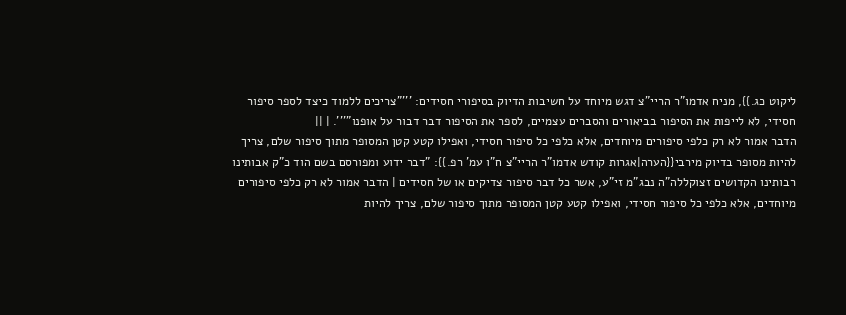ליקוט כג.}}, מניח אדמו"ר הריי"צ דגש מיוחד על חשיבות הדיוק בסיפורי חסידים: '''"צריכים ללמוד כיצד לספר סיפור חסידי, לא לייפות את הסיפור בביאורים והסברים עצמיים, לספר את הסיפור דבר דבור על אופנו"'''. | ||
הדבר אמור לא רק כלפי סיפורים מיוחדים, אלא כלפי כל סיפור חסידי, ואפילו קטע קטן המסופר מתוך סיפור שלם, צריך להיות מסופר בדיוק מירבי{{הערה|אגרות קודש אדמו"ר הריי"צ ח"ו עמ' רפ.}}: "דבר ידוע ומפורסם בשם הוד כ"ק אבותינו רבותינו הקדושים זצוקללה"ה נבג"מ זי"ע, אשר כל דבר סיפור צדיקים או של חסידים | הדבר אמור לא רק כלפי סיפורים מיוחדים, אלא כלפי כל סיפור חסידי, ואפילו קטע קטן המסופר מתוך סיפור שלם, צריך להיות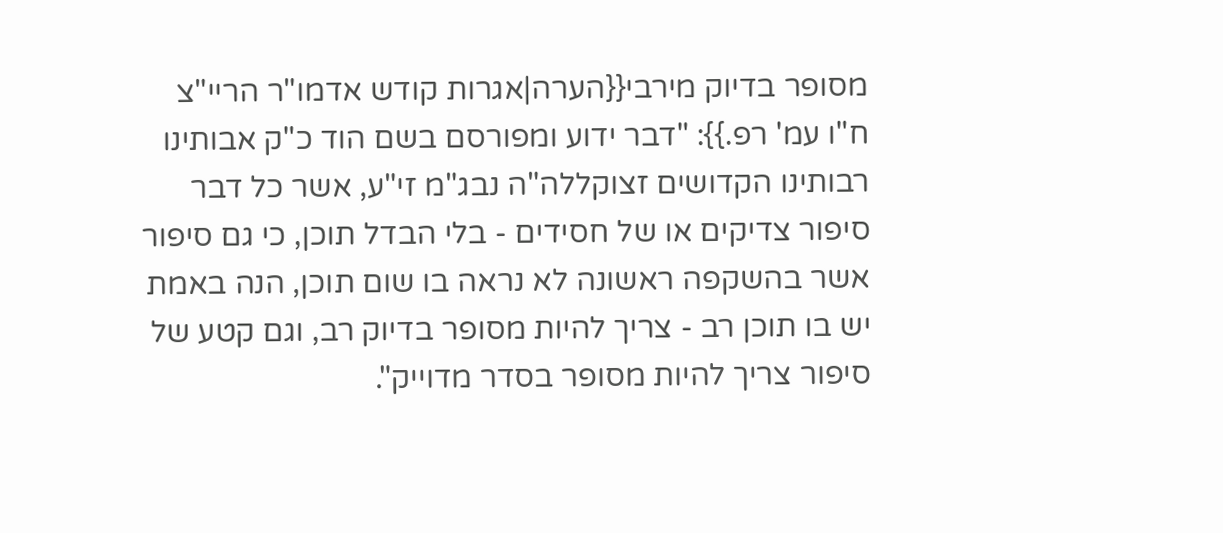מסופר בדיוק מירבי{{הערה|אגרות קודש אדמו"ר הריי"צ ח"ו עמ' רפ.}}: "דבר ידוע ומפורסם בשם הוד כ"ק אבותינו רבותינו הקדושים זצוקללה"ה נבג"מ זי"ע, אשר כל דבר סיפור צדיקים או של חסידים - בלי הבדל תוכן, כי גם סיפור אשר בהשקפה ראשונה לא נראה בו שום תוכן, הנה באמת יש בו תוכן רב - צריך להיות מסופר בדיוק רב, וגם קטע של סיפור צריך להיות מסופר בסדר מדוייק".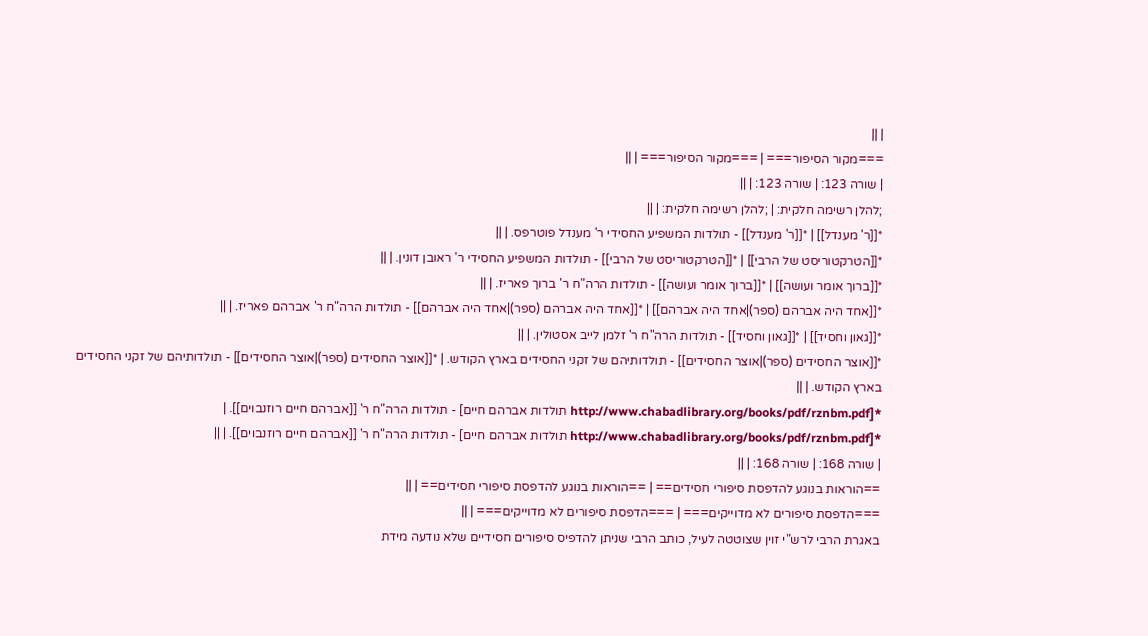| ||
===מקור הסיפור=== | ===מקור הסיפור=== | ||
| שורה 123: | שורה 123: | ||
;להלן רשימה חלקית: | ;להלן רשימה חלקית: | ||
*[[ר' מענדל]] | *[[ר' מענדל]] - תולדות המשפיע החסידי ר' מענדל פוטרפס. | ||
*[[הטרקטוריסט של הרבי]] | *[[הטרקטוריסט של הרבי]] - תולדות המשפיע החסידי ר' ראובן דונין. | ||
*[[ברוך אומר ועושה]] | *[[ברוך אומר ועושה]] - תולדות הרה"ח ר' ברוך פאריז. | ||
*[[אחד היה אברהם (ספר)|אחד היה אברהם]] | *[[אחד היה אברהם (ספר)|אחד היה אברהם]] - תולדות הרה"ח ר' אברהם פאריז. | ||
*[[גאון וחסיד]] | *[[גאון וחסיד]] - תולדות הרה"ח ר' זלמן לייב אסטולין. | ||
*[[אוצר החסידים (ספר)|אוצר החסידים]] - תולדותיהם של זקני החסידים בארץ הקודש. | *[[אוצר החסידים (ספר)|אוצר החסידים]] - תולדותיהם של זקני החסידים בארץ הקודש. | ||
*[http://www.chabadlibrary.org/books/pdf/rznbm.pdf תולדות אברהם חיים] - תולדות הרה"ח ר' [[אברהם חיים רוזנבוים]]. | *[http://www.chabadlibrary.org/books/pdf/rznbm.pdf תולדות אברהם חיים] - תולדות הרה"ח ר' [[אברהם חיים רוזנבוים]]. | ||
| שורה 168: | שורה 168: | ||
==הוראות בנוגע להדפסת סיפורי חסידים== | ==הוראות בנוגע להדפסת סיפורי חסידים== | ||
===הדפסת סיפורים לא מדוייקים=== | ===הדפסת סיפורים לא מדוייקים=== | ||
באגרת הרבי לרש"י זוין שצוטטה לעיל, כותב הרבי שניתן להדפיס סיפורים חסידיים שלא נודעה מידת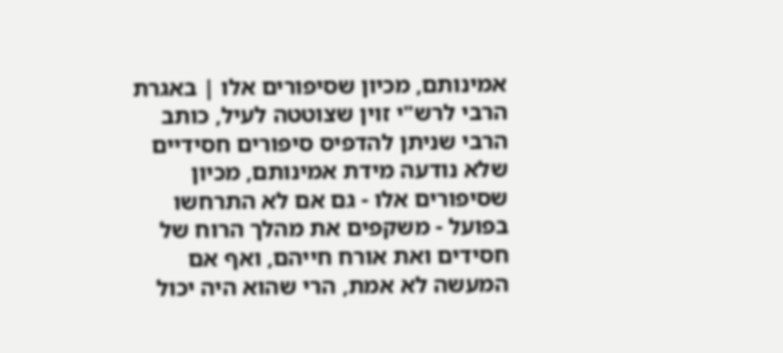אמינותם, מכיון שסיפורים אלו | באגרת הרבי לרש"י זוין שצוטטה לעיל, כותב הרבי שניתן להדפיס סיפורים חסידיים שלא נודעה מידת אמינותם, מכיון שסיפורים אלו - גם אם לא התרחשו בפועל - משקפים את מהלך הרוח של חסידים ואת אורח חייהם, ואף אם המעשה לא אמת, הרי שהוא היה יכול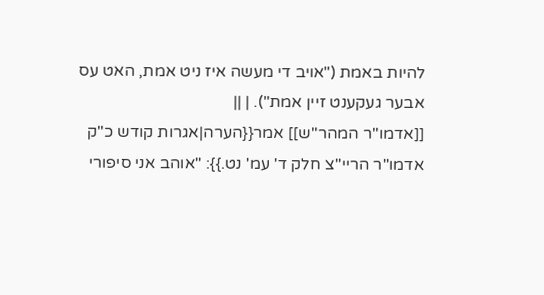להיות באמת ("אויב די מעשה איז ניט אמת, האט עס אבער געקענט זיין אמת"). | ||
[[אדמו"ר המהר"ש]] אמר{{הערה|אגרות קודש כ"ק אדמו"ר הריי"צ חלק ד' עמ' נט.}}: "אוהב אני סיפורי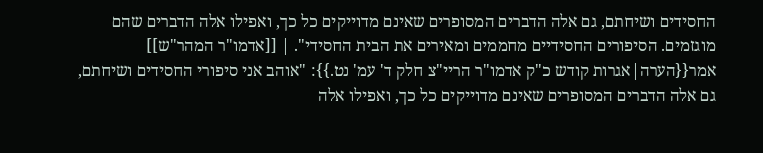החסידים ושיחתם, גם אלה הדברים המסופרים שאינם מדוייקים כל כך, ואפילו אלה הדברים שהם מוגזמים. הסיפורים החסידיים מחממים ומאירים את הבית החסידי". | [[אדמו"ר המהר"ש]] אמר{{הערה|אגרות קודש כ"ק אדמו"ר הריי"צ חלק ד' עמ' נט.}}: "אוהב אני סיפורי החסידים ושיחתם, גם אלה הדברים המסופרים שאינם מדוייקים כל כך, ואפילו אלה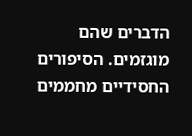הדברים שהם מוגזמים. הסיפורים החסידיים מחממים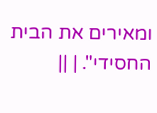ומאירים את הבית החסידי". | ||